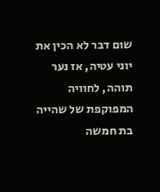שום דבר לא הכין את יוני עטיה, אז נער תוהה, לחוויה המפוקפת של שהייה בת חמשה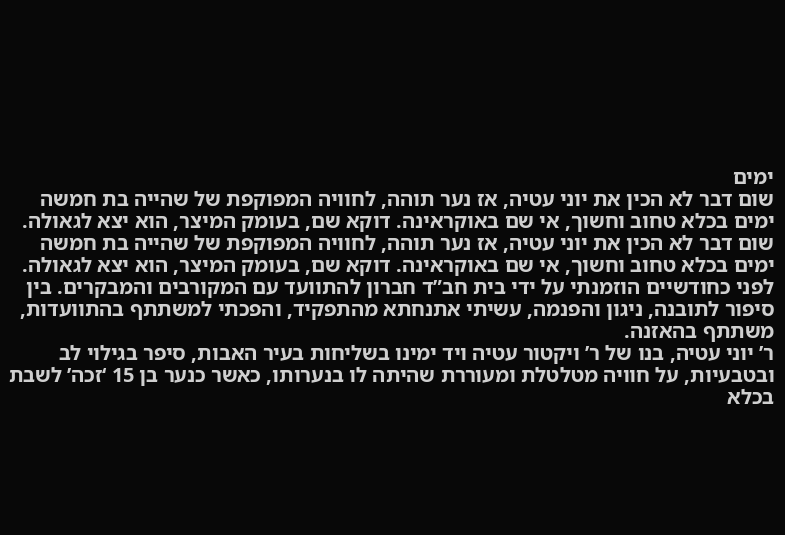ימים
שום דבר לא הכין את יוני עטיה, אז נער תוהה, לחוויה המפוקפת של שהייה בת חמשה ימים בכלא טחוב וחשוך, אי שם באוקראינה. דוקא שם, בעומק המיצר, הוא יצא לגאולה.
שום דבר לא הכין את יוני עטיה, אז נער תוהה, לחוויה המפוקפת של שהייה בת חמשה ימים בכלא טחוב וחשוך, אי שם באוקראינה. דוקא שם, בעומק המיצר, הוא יצא לגאולה.
לפני כחודשיים הוזמנתי על ידי בית חב”ד חברון להתוועד עם המקורבים והמבקרים. בין סיפור לתובנה, ניגון והפנמה, עשיתי אתנחתא מהתפקיד, והפכתי למשתתף בהתוועדות, משתתף בהאזנה.
ר’ יוני עטיה, בנו של ר’ ויקטור עטיה ויד ימינו בשליחות בעיר האבות, סיפר בגילוי לב ובטבעיות, על חוויה מטלטלת ומעוררת שהיתה לו בנערותו, כאשר כנער בן 15 ‘זכה’ לשבת בכלא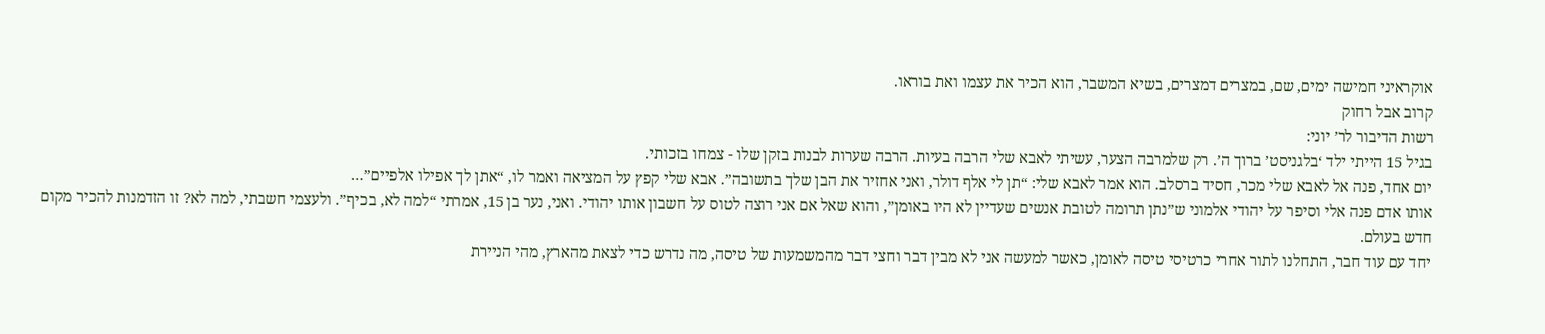אוקראיני חמישה ימים, שם, במצרים דמצרים, בשיא המשבר, הוא הכיר את עצמו ואת בוראו.
קרוב אבל רחוק
רשות הדיבור לר’ יוני:
בגיל 15 הייתי ילד ‘בלגניסט’ ברוך ה’. רק שלמרבה הצער, עשיתי לאבא שלי הרבה בעיות. הרבה שערות לבנות בזקן שלו - צמחו בזכותי.
יום אחד, פנה אל לאבא שלי מכר, חסיד ברסלב. הוא אמר לאבא שלי: “תן לי אלף דולר, ואני אחזיר את הבן שלך בתשובה”. אבא שלי קפץ על המציאה ואמר לו, “אתן לך אפילו אלפיים”…
אותו אדם פנה אלי וסיפר על יהודי אלמוני ש”נתן תרומה לטובת אנשים שעדיין לא היו באומן”, והוא שאל אם אני רוצה לטוס על חשבון אותו יהודי. ואני, נער בן 15, אמרתי “למה לא, בכיף”. ולעצמי חשבתי, למה לא? זו הזדמנות להכיר מקום חדש בעולם.
יחד עם עוד חבר, התחלנו לתור אחרי כרטיסי טיסה לאומן, כאשר למעשה אני לא מבין דבר וחצי דבר מהמשמעות של טיסה, מה נדרש כדי לצאת מהארץ, מהי הניירת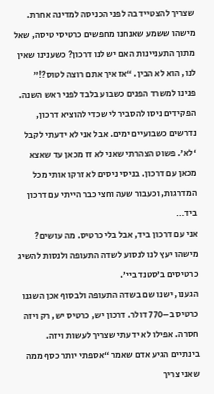שצריך להצטייד בה לפני הכניסה למדינה אחרת.
מישהו ששמע שאנחנו מחפשים כרטיסי טיסה, שאל מתוך התעניינות האם יש לנו דרכון? כשענינו שאין לנו, הוא לא הבין. “אז איך אתם רוצה לטוס?!”
פנינו למשרד הפנים כשבוע בלבד לפני ראש השנה. הפקידים ניסו להסביר לי שכדי להוציא דרכון, נדרשים כשבועיים ימים. אבל אני לא ידעתי לקבל ‘לא’. פשוט הצהרתי שאני לא זז מכאן עד שאצא מכאן עם דרכון. בניסי ניסים לא זרקו אותי מכל המדרגות, וכעבור שעה וחצי כבר הייתי עם דרכון ביד…
אני עם דרכון ביד, אבל בלי כרטיס. מה עושים? מישהו יעץ לנו לנסוע לשדה התעופה ולנסות להשיג כרטיסים ב’סטנד ביי’.
הגענו, ישנו שם בשדה התעופה ולבסוף אכן השגנו כרטיס ב–770 דולר. דרכון יש, כרטיס יש, רק ויזה חסרה. אפילו לא ידעתי שצריך לעשות ויזה.
בינתיים הגיע אדם שאמר “אספתי יותר כסף ממה שאני צריך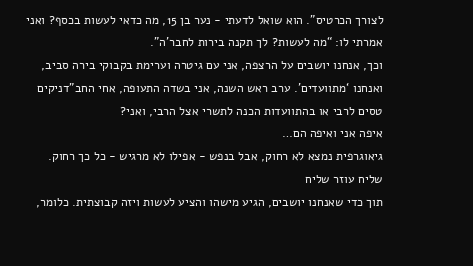לצורך הכרטיס”. הוא שואל לדעתי - נער בן 15, מה כדאי לעשות בכסף? ואני אמרתי לו: “מה לעשות? לך תקנה בירות לחבר’ה”.
וכך, אנחנו יושבים על הרצפה, אני עם גיטרה וערימת בקבוקי בירה סביב, ואנחנו ‘מתוועדים’. ערב ראש השנה, אני בשדה התעופה, אחי החב”דניקים טסים לרבי או בהתוועדות הכנה לתשרי אצל הרבי, ואני?
איפה אני ואיפה הם…
גיאוגרפית נמצא לא רחוק, אבל בנפש - אפילו לא מרגיש - כל כך רחוק.
שליח עוזר שליח
תוך כדי שאנחנו יושבים, הגיע מישהו והציע לעשות ויזה קבוצתית. כלומר,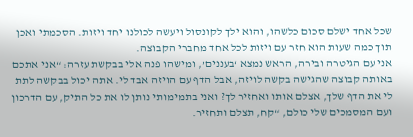שכל אחד ישלם סכום כלשהו, והוא ילך לקונסול ויעשה לכולנו יחד ויזות. הסכמתי ואכן תוך כמה שעות הוא חזר עם ויזות לכל אחד מחברי הקבוצה.
אני עם הגיטרה ובירה, הראש נמצא ‘בעננים’, ומישהו פנה אלי בבקשת עזרה: “אני אתכם באותה קבוצה שהגישה בקשה לויזה, אבל הדף עם הויזה אבד לי. אתה יכול בבקשה לתת לי את הדף שלך, אצלם אותו ואחזיר לך? ואני בתמימותי נותן לו את כל התיק, עם הדרכון ועם המסמכים שלי כולם, “קח, תצלם ותחזיר.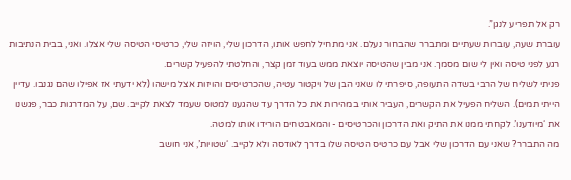רק אל תפריע לנגן”.
עוברת שעה, עוברות שעתיים ומתברר שהבחור נעלם. אני מתחיל לחפש אותו, הדרכון שלי, הויזה שלי, כרטיסי הטיסה שלי אצלו. ואני, בבית הנתיבות רגע לפני טיסה ואין לי שום מסמך. אני מבין שהטיסה יוצאת ממש בעוד זמן קצר, והחלטתי להפעיל קשרים.
פניתי לשליח של הרבי בשדה התעופה, סיפרתי לו שאני הבן של ויקטור עטיה, שהכרטיסים והויזות אצל מישהו (לא ידעתי אז אפילו שהם נגנבו. עדיין הייתי תמים). השליח הפעיל את הקשרים, העביר אותי במהירות את כל הדרך עד שהגענו למטוס שעמד לצאת לקייב. שם, על המדרגות כבר, פגשנו את ‘מיודענו’. לקחתי ממנו את התיק ואת הדרכון והכרטיסים - והמאבטחים הורידו אותו למטה.
מה התברר? שאני עם הדרכון שלי אבל עם כרטיס הטיסה שלו בדרך לאודסה ולא לקייב. ‘שטויות’, אני חושב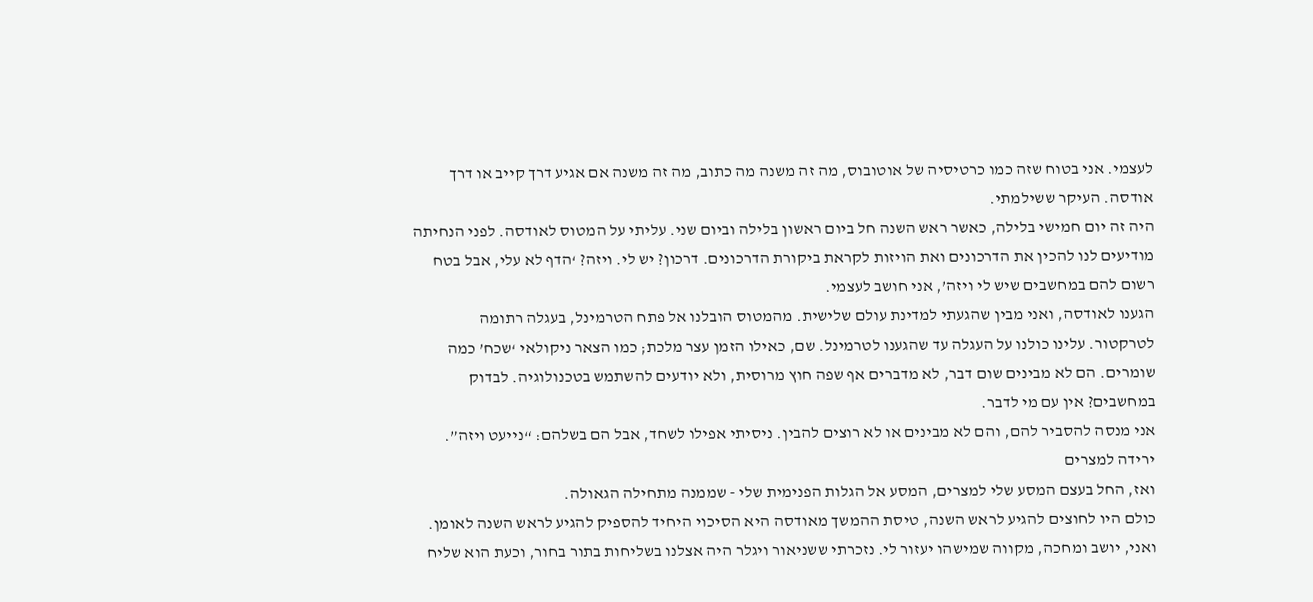לעצמי. אני בטוח שזה כמו כרטיסיה של אוטובוס, מה זה משנה מה כתוב, מה זה משנה אם אגיע דרך קייב או דרך אודסה. העיקר ששילמתי.
היה זה יום חמישי בלילה, כאשר ראש השנה חל ביום ראשון בלילה וביום שני. עליתי על המטוס לאודסה. לפני הנחיתה מודיעים לנו להכין את הדרכונים ואת הויזות לקראת ביקורת הדרכונים. דרכון? יש לי. ויזה? ‘הדף לא עלי, אבל בטח רשום להם במחשבים שיש לי ויזה’, אני חושב לעצמי.
הגענו לאודסה, ואני מבין שהגעתי למדינת עולם שלישית. מהמטוס הובלנו אל פתח הטרמינל, בעגלה רתומה לטרקטור. עלינו כולנו על העגלה עד שהגענו לטרמינל. שם, כאילו הזמן עצר מלכת; כמו הצאר ניקולאי ‘שכח’ כמה שומרים. הם לא מבינים שום דבר, לא מדברים אף שפה חוץ מרוסית, ולא יודעים להשתמש בטכנולוגיה. לבדוק במחשבים? אין עם מי לדבר.
אני מנסה להסביר להם, והם לא מבינים או לא רוצים להבין. ניסיתי אפילו לשחד, אבל הם בשלהם: “נייעט ויזה”.
ירידה למצרים
ואז, החל בעצם המסע שלי למצרים, המסע אל הגלות הפנימית שלי - שממנה מתחילה הגאולה.
כולם היו לחוצים להגיע לראש השנה, טיסת ההמשך מאודסה היא הסיכוי היחיד להספיק להגיע לראש השנה לאומן. ואני, יושב ומחכה, מקווה שמישהו יעזור לי. נזכרתי ששניאור ויגלר היה אצלנו בשליחות בתור בחור, וכעת הוא שליח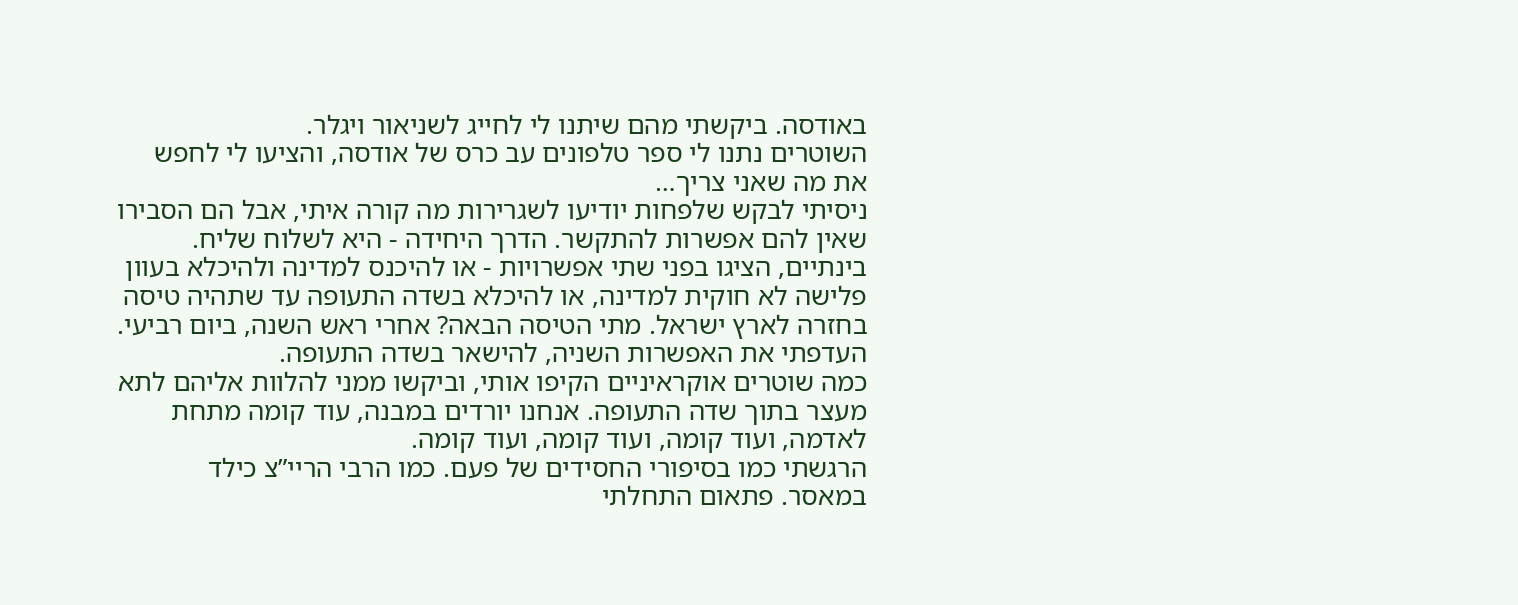באודסה. ביקשתי מהם שיתנו לי לחייג לשניאור ויגלר.
השוטרים נתנו לי ספר טלפונים עב כרס של אודסה, והציעו לי לחפש את מה שאני צריך…
ניסיתי לבקש שלפחות יודיעו לשגרירות מה קורה איתי, אבל הם הסבירו שאין להם אפשרות להתקשר. הדרך היחידה - היא לשלוח שליח.
בינתיים, הציגו בפני שתי אפשרויות - או להיכנס למדינה ולהיכלא בעוון פלישה לא חוקית למדינה, או להיכלא בשדה התעופה עד שתהיה טיסה בחזרה לארץ ישראל. מתי הטיסה הבאה? אחרי ראש השנה, ביום רביעי. העדפתי את האפשרות השניה, להישאר בשדה התעופה.
כמה שוטרים אוקראיניים הקיפו אותי, וביקשו ממני להלוות אליהם לתא מעצר בתוך שדה התעופה. אנחנו יורדים במבנה, עוד קומה מתחת לאדמה, ועוד קומה, ועוד קומה, ועוד קומה.
הרגשתי כמו בסיפורי החסידים של פעם. כמו הרבי הריי”צ כילד במאסר. פתאום התחלתי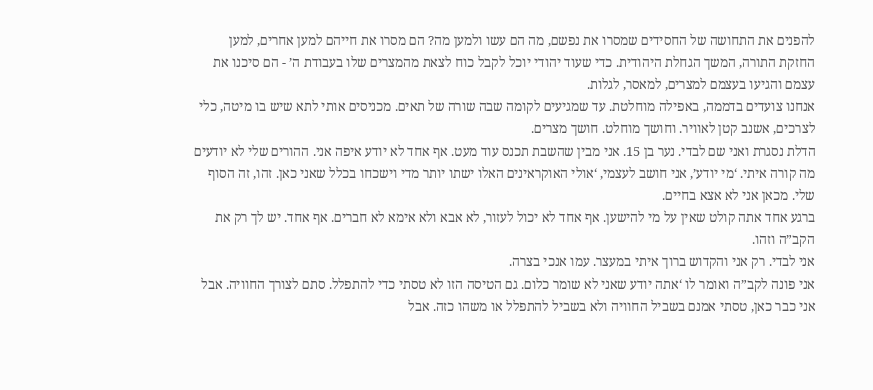להפנים את התחושה של החסידים שמסרו את נפשם, מה הם עשו ולמען מה? הם מסרו את חייהם למען אחרים, למען החזקת התורה, המשך הגחלת היהודית. כדי שעוד יהודי יוכל לקבל כוח לצאת מהמצרים שלו בעבודת ה’ - הם סיכנו את עצמם והגיעו בעצמם למצרים, למאסר, לגלות.
אנחנו צועדים בדממה, באפילה מוחלטת. עד שמגיעים לקומה שבה שורה של תאים. מכניסים אותי לתא שיש בו מיטה, כלי לצרכים, אשנב קטן לאוויר. וחושך מוחלט. חושך מצרים.
הדלת נסגרת ואני שם לבדי. נער בן 15. אני מבין שהשבת תכנס עוד מעט. אף אחד לא יודע איפה אני. ההורים שלי לא יודעים מה קורה איתי. ‘מי יודע’, אני חושב לעצמי, ‘אולי האוקראינים האלו ישתו יותר מדי וישכחו בכלל שאני כאן. זהו, זה הסוף שלי. מכאן אני לא אצא בחיים.
ברגע אחד אתה קולט שאין על מי להישען. אף אחד לא יכול לעזור, לא אבא ולא אימא לא חברים. אף אחד. יש לך רק את הקב”ה וזהו.
אני לבדי. רק אני והקדוש ברוך איתי במעצר. עמו אנכי בצרה.
אני פונה לקב”ה ואומר לו ‘אתה יודע שאני לא שומר כלום. גם הטיסה הזו לא טסתי כדי להתפלל. סתם לצורך החוויה. אבל אני כבר כאן, טסתי אמנם בשביל החוויה ולא בשביל להתפלל או משהו כזה. אבל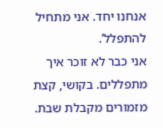אנחנו יחד. אני מתחיל להתפלל’.
אני כבר לא זוכר איך מתפללים. בקושי, קצת מזמורים מקבלת שבת.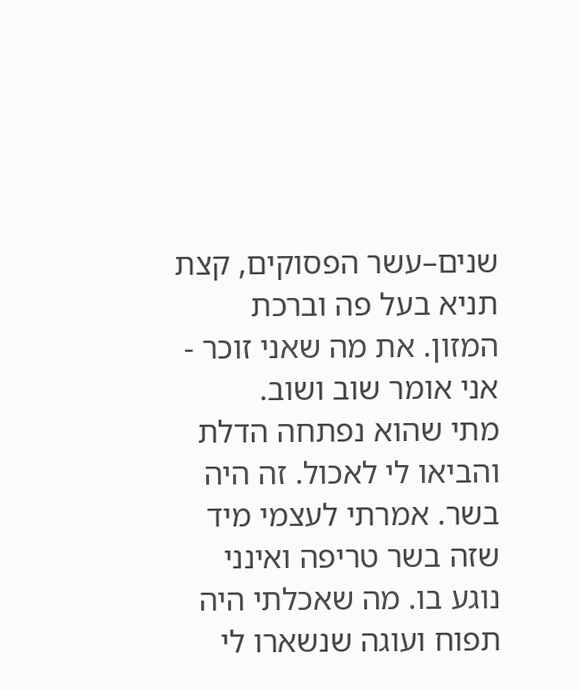שנים–עשר הפסוקים, קצת תניא בעל פה וברכת המזון. את מה שאני זוכר - אני אומר שוב ושוב.
מתי שהוא נפתחה הדלת והביאו לי לאכול. זה היה בשר. אמרתי לעצמי מיד שזה בשר טריפה ואינני נוגע בו. מה שאכלתי היה תפוח ועוגה שנשארו לי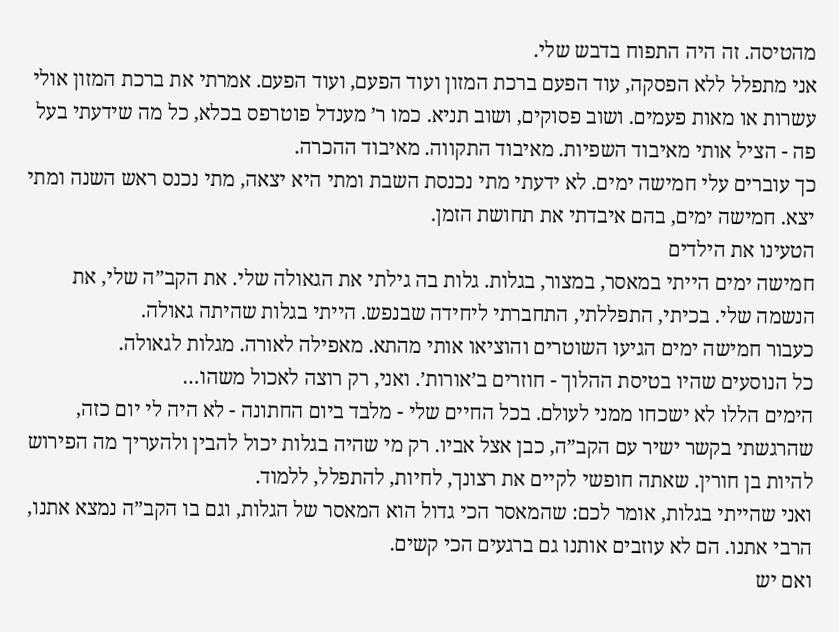מהטיסה. זה היה התפוח בדבש שלי.
אני מתפלל ללא הפסקה, עוד הפעם ברכת המזון ועוד הפעם, ועוד הפעם. אמרתי את ברכת המזון אולי עשרות או מאות פעמים. ושוב פסוקים, ושוב תניא. כמו ר’ מענדל פוטרפס בכלא, כל מה שידעתי בעל פה - הציל אותי מאיבוד השפיות. מאיבוד התקווה. מאיבוד ההכרה.
כך עוברים עלי חמישה ימים. לא ידעתי מתי נכנסת השבת ומתי היא יצאה, מתי נכנס ראש השנה ומתי יצא. חמישה ימים, בהם איבדתי את תחושת הזמן.
הטעינו את הילדים
חמישה ימים הייתי במאסר, במצור, בגלות. גלות בה גילתי את הגאולה שלי. את הקב”ה שלי, את הנשמה שלי. בכיתי, התפללתי, התחברתי ליחידה שבנפש. הייתי בגלות שהיתה גאולה.
כעבור חמישה ימים הגיעו השוטרים והוציאו אותי מהתא. מאפילה לאורה. מגלות לגאולה.
כל הנוסעים שהיו בטיסת ההלוך - חוזרים ב’אורות’. ואני, רק רוצה לאכול משהו…
הימים הללו לא ישכחו ממני לעולם. בכל החיים שלי - מלבד ביום החתונה - לא היה לי יום כזה, שהרגשתי בקשר ישיר עם הקב”ה, כבן אצל אביו. רק מי שהיה בגלות יכול להבין ולהעריך מה הפירוש להיות בן חורין. שאתה חופשי לקיים את רצונך, לחיות, להתפלל, ללמוד.
ואני שהייתי בגלות, אומר לכם: שהמאסר הכי גדול הוא המאסר של הגלות, וגם בו הקב”ה נמצא אתנו, הרבי אתנו. הם לא עוזבים אותנו גם ברגעים הכי קשים.
ואם יש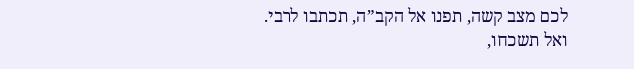לכם מצב קשה, תפנו אל הקב”ה, תכתבו לרבי.
ואל תשכחו,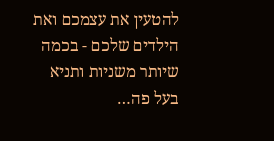להטעין את עצמכם ואת הילדים שלכם - בכמה שיותר משניות ותניא בעל פה…